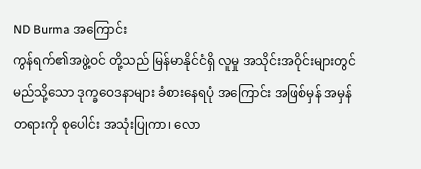ND Burma အကြောင်း
ကွန်ရက်၏အဖွဲ့ဝင် တို့သည် မြန်မာနိုင်ငံရှိ လူမှု အသိုင်းအဝိုင်းများတွင် မည်သို့သော ဒုက္ခဝေဒနာများ ခံစားနေရပုံ အကြောင်း အဖြစ်မှန် အမှန်တရားကို စုပေါင်း အသုံးပြုကာ၊ လော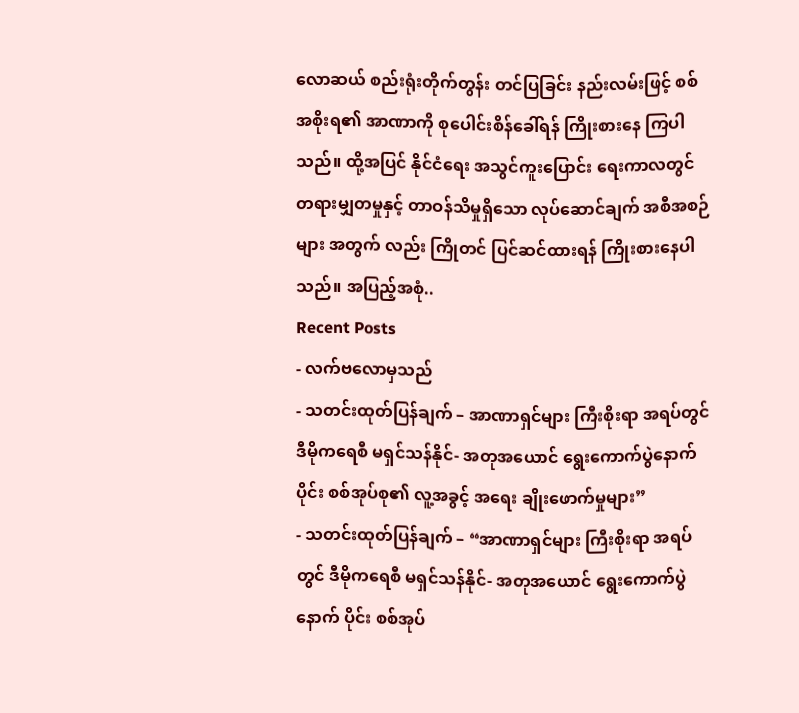လောဆယ် စည်းရုံးတိုက်တွန်း တင်ပြခြင်း နည်းလမ်းဖြင့် စစ်အစိုးရ၏ အာဏာကို စုပေါင်းစိန်ခေါ်ရန် ကြိုးစားနေ ကြပါသည်။ ထို့အပြင် နိုင်ငံရေး အသွင်ကူးပြောင်း ရေးကာလတွင် တရားမျှတမှုနှင့် တာဝန်သိမှုရှိသော လုပ်ဆောင်ချက် အစီအစဉ်များ အတွက် လည်း ကြိုတင် ပြင်ဆင်ထားရန် ကြိုးစားနေပါသည်။ အပြည့်အစုံ..
Recent Posts
- လက်ဗလောမှသည်
- သတင်းထုတ်ပြန်ချက် – အာဏာရှင်များ ကြီးစိုးရာ အရပ်တွင် ဒီမိုကရေစီ မရှင်သန်နိုင်- အတုအယောင် ရွေးကောက်ပွဲနောက် ပိုင်း စစ်အုပ်စု၏ လူ့အခွင့် အရေး ချိုးဖောက်မှုများ”
- သတင်းထုတ်ပြန်ချက် – “အာဏာရှင်များ ကြီးစိုးရာ အရပ်တွင် ဒီမိုကရေစီ မရှင်သန်နိုင်- အတုအယောင် ရွေးကောက်ပွဲနောက် ပိုင်း စစ်အုပ်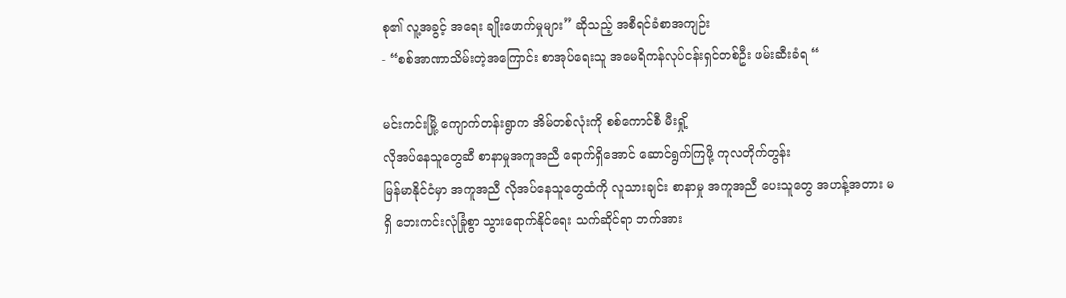စု၏ လူ့အခွင့် အရေး ချိုးဖောက်မှုများ” ဆိုသည့် အစီရင်ခံစာအကျဉ်း
- “စစ်အာဏာသိမ်းတဲ့အကြောင်း စာအုပ်ရေးသူ အမေရိကန်လုပ်ငန်းရှင်တစ်ဦး ဖမ်းဆီးခံရ “

မင်းကင်းမြို့ ကျောက်တန်းရွာက အိမ်တစ်လုံးကို စစ်ကောင်စီ မီးရှို့
လိုအပ်နေသူတွေဆီ စာနာမှုအကူအညီ ရောက်ရှိအောင် ဆောင်ရွက်ကြဖို့ ကုလတိုက်တွန်း
မြန်မာနိုင်ငံမှာ အကူအညီ လိုအပ်နေသူတွေထံကို လူသားချင်း စာနာမှု အကူအညီ ပေးသူတွေ အဟန့်အတား မရှိ ဘေးကင်းလုံခြုံစွာ သွားရောက်နိုင်ရေး သက်ဆိုင်ရာ ဘက်အား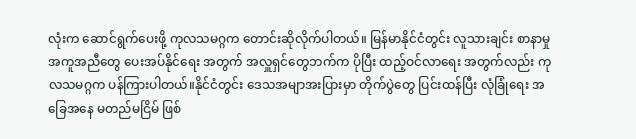လုံးက ဆောင်ရွက်ပေးဖို့ ကုလသမဂ္ဂက တောင်းဆိုလိုက်ပါတယ်။ မြန်မာနိုင်ငံတွင်း လူသားချင်း စာနာမှု အကူအညီတွေ ပေးအပ်နိုင်ရေး အတွက် အလှူရှင်တွေဘက်က ပိုပြီး ထည့်ဝင်လာရေး အတွက်လည်း ကုလသမဂ္ဂက ပန်ကြားပါတယ်။နိုင်ငံတွင်း ဒေသအမျာအးပြားမှာ တိုက်ပွဲတွေ ပြင်းထန်ပြီး လုံခြုံရေး အခြေအနေ မတည်မငြိမ် ဖြစ်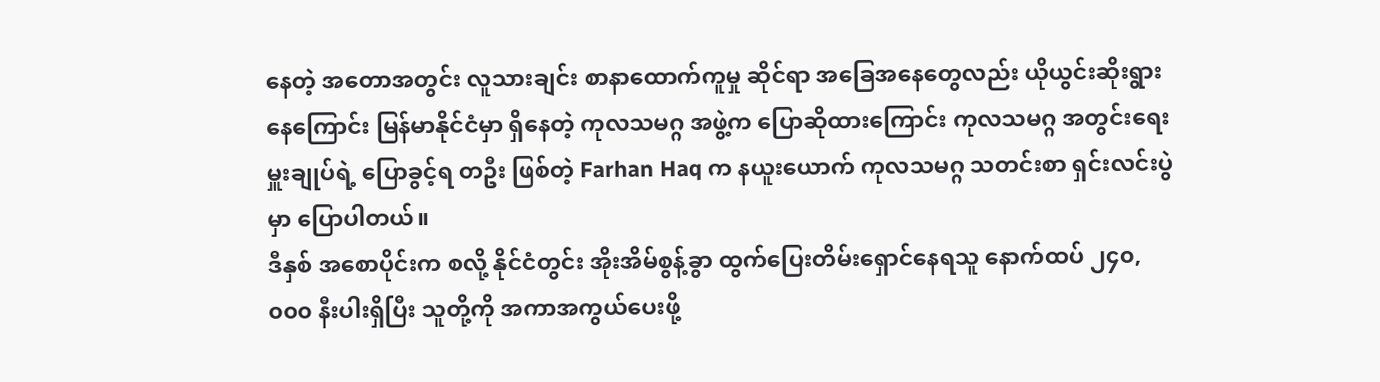နေတဲ့ အတောအတွင်း လူသားချင်း စာနာထောက်ကူမှု ဆိုင်ရာ အခြေအနေတွေလည်း ယိုယွင်းဆိုးရွားနေကြောင်း မြန်မာနိုင်ငံမှာ ရှိနေတဲ့ ကုလသမဂ္ဂ အဖွဲ့က ပြောဆိုထားကြောင်း ကုလသမဂ္ဂ အတွင်းရေးမှူးချုပ်ရဲ့ ပြောခွင့်ရ တဦး ဖြစ်တဲ့ Farhan Haq က နယူးယောက် ကုလသမဂ္ဂ သတင်းစာ ရှင်းလင်းပွဲမှာ ပြောပါတယ်။
ဒီနှစ် အစောပိုင်းက စလို့ နိုင်ငံတွင်း အိုးအိမ်စွန့်ခွာ ထွက်ပြေးတိမ်းရှောင်နေရသူ နောက်ထပ် ၂၄၀,၀၀၀ နီးပါးရှိပြီး သူတို့ကို အကာအကွယ်ပေးဖို့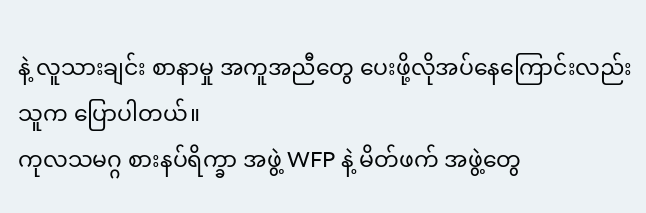နဲ့ လူသားချင်း စာနာမှု အကူအညီတွေ ပေးဖို့လိုအပ်နေကြောင်းလည်း သူက ပြောပါတယ်။
ကုလသမဂ္ဂ စားနပ်ရိက္ခာ အဖွဲ့ WFP နဲ့ မိတ်ဖက် အဖွဲ့တွေ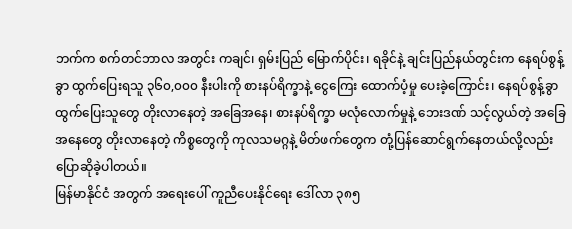ဘက်က စက်တင်ဘာလ အတွင်း ကချင်၊ ရှမ်းပြည် မြောက်ပိုင်း၊ ရခိုင်နဲ့ ချင်းပြည်နယ်တွင်းက နေရပ်စွန့်ခွာ ထွက်ပြေးရသူ ၃၆၀,၀၀၀ နီးပါးကို စားနပ်ရိက္ခာနဲ့ ငွေကြေး ထောက်ပံ့မှု ပေးခဲ့ကြောင်း၊ နေရပ်စွန့်ခွာ ထွက်ပြေးသူတွေ တိုးလာနေတဲ့ အခြေအနေ၊ စားနပ်ရိက္ခာ မလုံလောက်မှုနဲ့ ဘေးဒဏ် သင့်လွယ်တဲ့ အခြေအနေတွေ တိုးလာနေတဲ့ ကိစ္စတွေကို ကုလသမဂ္ဂနဲ့ မိတ်ဖက်တွေက တုံ့ပြန်ဆောင်ရွက်နေတယ်လို့လည်း ပြောဆိုခဲ့ပါတယ်။
မြန်မာနိုင်ငံ အတွက် အရေးပေါ် ကူညီပေးနိုင်ရေး ဒေါ်လာ ၃၈၅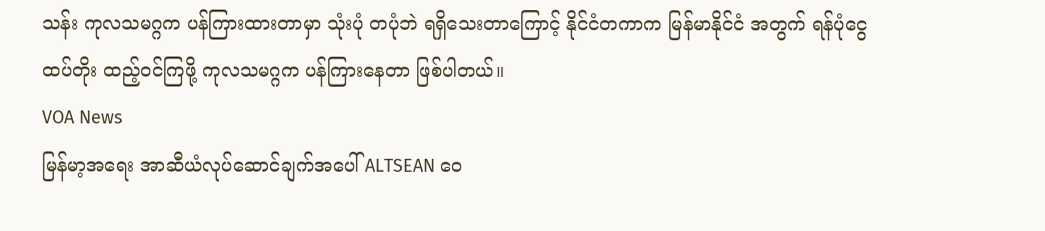သန်း ကုလသမဂ္ဂက ပန်ကြားထားတာမှာ သုံးပုံ တပုံဘဲ ရရှိသေးတာကြောင့် နိုင်ငံတကာက မြန်မာနိုင်ငံ အတွက် ရန်ပုံငွေ ထပ်တိုး ထည့်ဝင်ကြဖို့ ကုလသမဂ္ဂက ပန်ကြားနေတာ ဖြစ်ပါတယ်။
VOA News
မြန်မာ့အရေး အာဆီယံလုပ်ဆောင်ချက်အပေါ် ALTSEAN ဝေ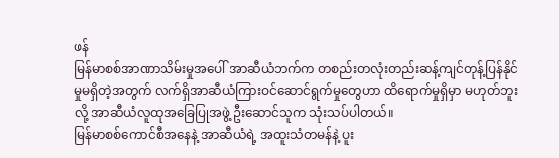ဖန်
မြန်မာစစ်အာဏာသိမ်းမှုအပေါ် အာဆီယံဘက်က တစည်းတလုံးတည်းဆန့်ကျင်တုန့်ပြန်နိုင်မှုမရှိတဲ့အတွက် လက်ရှိအာဆီယံကြားဝင်ဆောင်ရွက်မှုတွေဟာ ထိရောက်မှုရှိမှာ မဟုတ်ဘူးလို့ အာဆီယံလူထုအခြေပြုအဖွဲ့ ဦးဆောင်သူက သုံးသပ်ပါတယ်။
မြန်မာစစ်ကောင်စီအနေနဲ့ အာဆီယံရဲ့ အထူးသံတမန်နဲ့ ပူး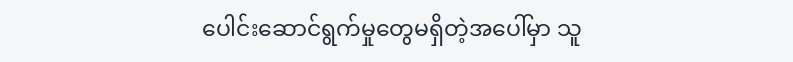ပေါင်းဆောင်ရွက်မှုတွေမရှိတဲ့အပေါ်မှာ သူ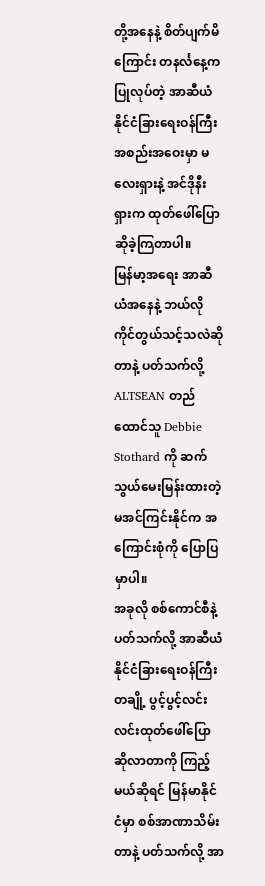တို့အနေနဲ့ စိတ်ပျက်မိကြောင်း တနင်္လနေ့က ပြုလုပ်တဲ့ အာဆီယံ နိုင်ငံခြားရေးဝန်ကြီးအစည်းအဝေးမှာ မလေးရှားနဲ့ အင်ဒိုနီးရှားက ထုတ်ဖေါ်ပြောဆိုခဲ့ကြတာပါ။
မြန်မာ့အရေး အာဆီယံအနေနဲ့ ဘယ်လိုကိုင်တွယ်သင့်သလဲဆိုတာနဲ့ ပတ်သက်လို့
ALTSEAN တည်ထောင်သူ Debbie Stothard ကို ဆက်သွယ်မေးမြန်းထားတဲ့ မအင်ကြင်းနိုင်က အကြောင်းစုံကို ပြောပြမှာပါ။
အခုလို စစ်ကောင်စီနဲ့ ပတ်သက်လို့ အာဆီယံနိုင်ငံခြားရေးဝန်ကြီးတချို့ ပွင့်ပွင့်လင်းလင်းထုတ်ဖေါ်ပြောဆိုလာတာကို ကြည့်မယ်ဆိုရင် မြန်မာနိုင်ငံမှာ စစ်အာဏာသိမ်းတာနဲ့ ပတ်သက်လို့ အာ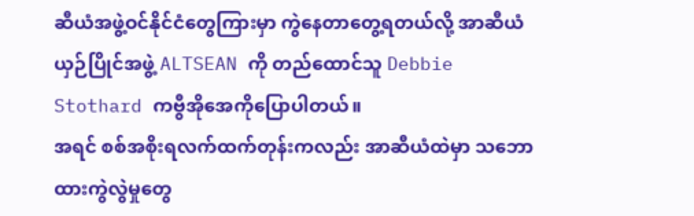ဆီယံအဖွဲ့ဝင်နိုင်ငံတွေကြားမှာ ကွဲနေတာတွေ့ရတယ်လို့ အာဆီယံယှဉ်ပြိုင်အဖွဲ့ ALTSEAN ကို တည်ထောင်သူ Debbie Stothard ကဗွီအိုအေကိုပြောပါတယ်။
အရင် စစ်အစိုးရလက်ထက်တုန်းကလည်း အာဆီယံထဲမှာ သဘောထားကွဲလွဲမှုတွေ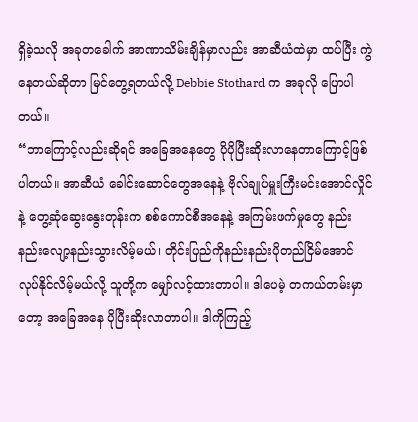ရှိခဲ့သလို အခုတခေါက် အာဏာသိမ်းချိန်မှာလည်း အာဆီယံထဲမှာ ထပ်ပြီး ကွဲနေတယ်ဆိုတာ မြင်တွေ့ရတယ်လို့ Debbie Stothard က အခုလို ပြောပါတယ်။
“ဘာကြောင့်လည်းဆိုရင် အခြေအနေတွေ ပိုပိုပြီးဆိုးလာနေတာကြောင့်ဖြစ်ပါတယ်။ အာဆီယံ ခေါင်းဆောင်တွေအနေနဲ့ ဗိုလ်ချုပ်မှူးကြီးမင်းအောင်လှိုင်နဲ့ တွေ့ဆုံဆွေးနွေးတုန်းက စစ်ကောင်စီအနေနဲ့ အကြမ်းဖက်မှုတွေ နည်းနည်းလျော့နည်းသွားလိမ့်မယ်၊ တိုင်းပြည်ကိုနည်းနည်းပိုတည်ငြိမ်အောင်လုပ်နိုင်လိမ့်မယ်လို့ သူတို့က မျှော်လင့်ထားတာပါ။ ဒါပေမဲ့ တကယ်တမ်းမှာတော့ အခြေအနေ ပိုပြီးဆိုးလာတာပါ။ ဒါကိုကြည့်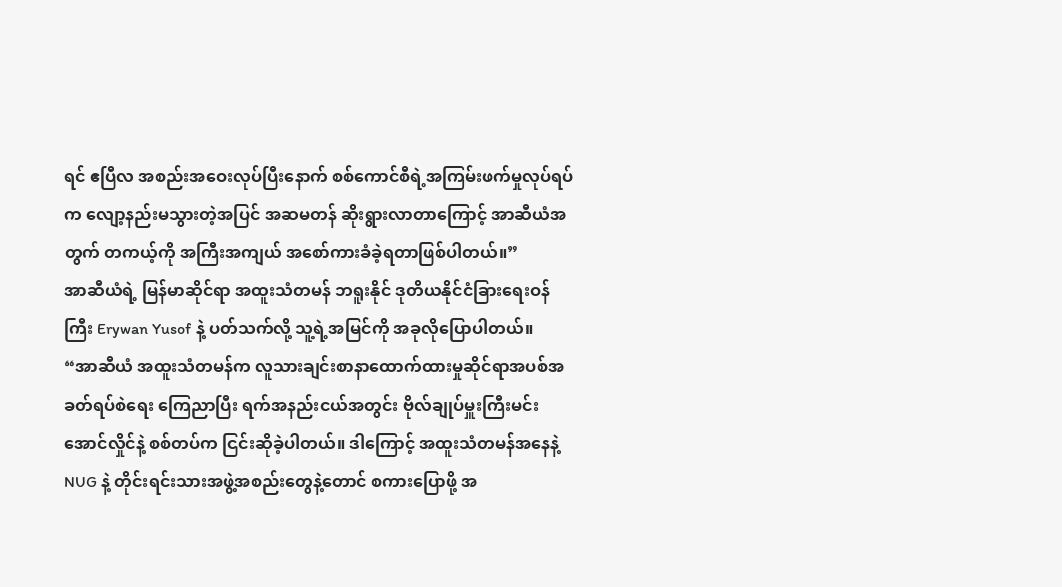ရင် ဧပြီလ အစည်းအဝေးလုပ်ပြီးနောက် စစ်ကောင်စီရဲ့အကြမ်းဖက်မှုလုပ်ရပ်က လျော့နည်းမသွားတဲ့အပြင် အဆမတန် ဆိုးရွားလာတာကြောင့် အာဆီယံအတွက် တကယ့်ကို အကြီးအကျယ် အစော်ကားခံခဲ့ရတာဖြစ်ပါတယ်။”
အာဆီယံရဲ့ မြန်မာဆိုင်ရာ အထူးသံတမန် ဘရူးနိုင် ဒုတိယနိုင်ငံခြားရေးဝန်ကြီး Erywan Yusof နဲ့ ပတ်သက်လို့ သူ့ရဲ့အမြင်ကို အခုလိုပြောပါတယ်။
“အာဆီယံ အထူးသံတမန်က လူသားချင်းစာနာထောက်ထားမှုဆိုင်ရာအပစ်အခတ်ရပ်စဲရေး ကြေညာပြီး ရက်အနည်းငယ်အတွင်း ဗိုလ်ချုပ်မှူးကြီးမင်းအောင်လှိုင်နဲ့ စစ်တပ်က ငြင်းဆိုခဲ့ပါတယ်။ ဒါကြောင့် အထူးသံတမန်အနေနဲ့ NUG နဲ့ တိုင်းရင်းသားအဖွဲ့အစည်းတွေနဲ့တောင် စကားပြောဖို့ အ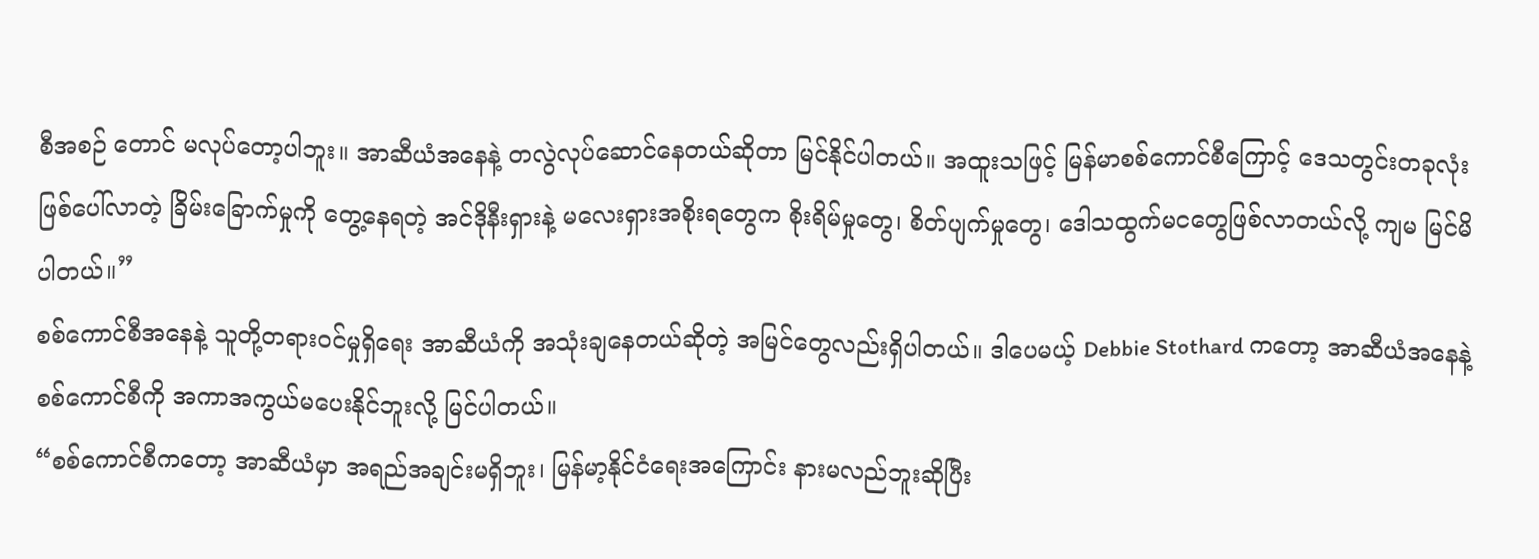စီအစဉ် တောင် မလုပ်တော့ပါဘူး။ အာဆီယံအနေနဲ့ တလွဲလုပ်ဆောင်နေတယ်ဆိုတာ မြင်နိုင်ပါတယ်။ အထူးသဖြင့် မြန်မာစစ်ကောင်စီကြောင့် ဒေသတွင်းတခုလုံးဖြစ်ပေါ်လာတဲ့ ခြိမ်းခြောက်မှုကို တွေ့နေရတဲ့ အင်ဒိုနီးရှားနဲ့ မလေးရှားအစိုးရတွေက စိုးရိမ်မှုတွေ၊ စိတ်ပျက်မှုတွေ၊ ဒေါသထွက်မငတွေဖြစ်လာတယ်လို့ ကျမ မြင်မိပါတယ်။”
စစ်ကောင်စီအနေနဲ့ သူတို့တရားဝင်မှုရှိရေး အာဆီယံကို အသုံးချနေတယ်ဆိုတဲ့ အမြင်တွေလည်းရှိပါတယ်။ ဒါပေမယ့် Debbie Stothard ကတော့ အာဆီယံအနေနဲ့ စစ်ကောင်စီကို အကာအကွယ်မပေးနိုင်ဘူးလို့ မြင်ပါတယ်။
“စစ်ကောင်စီကတော့ အာဆီယံမှာ အရည်အချင်းမရှိဘူး၊ မြန်မာ့နိုင်ငံရေးအကြောင်း နားမလည်ဘူးဆိုပြီး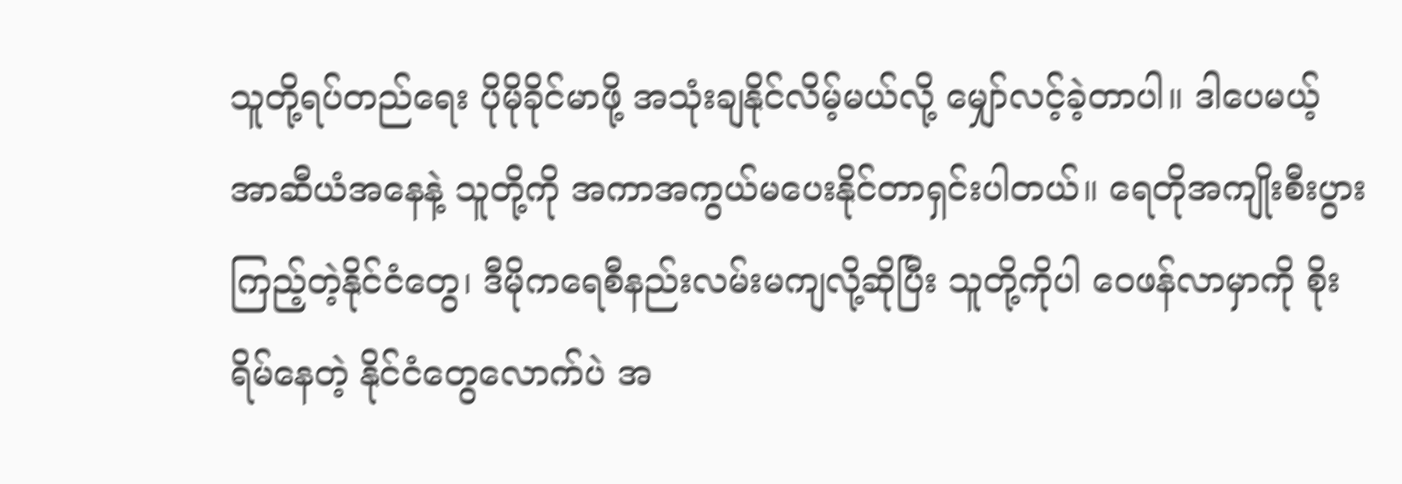သူတို့ရပ်တည်ရေး ပိုမိုခိုင်မာဖို့ အသုံးချနိုင်လိမ့်မယ်လို့ မျှော်လင့်ခဲ့တာပါ။ ဒါပေမယ့် အာဆီယံအနေနဲ့ သူတို့ကို အကာအကွယ်မပေးနိုင်တာရှင်းပါတယ်။ ရေတိုအကျိုးစီးပွားကြည့်တဲ့နိုင်ငံတွေ၊ ဒီမိုကရေစီနည်းလမ်းမကျလို့ဆိုပြီး သူတို့ကိုပါ ဝေဖန်လာမှာကို စိုးရိမ်နေတဲ့ နိုင်ငံတွေလောက်ပဲ အ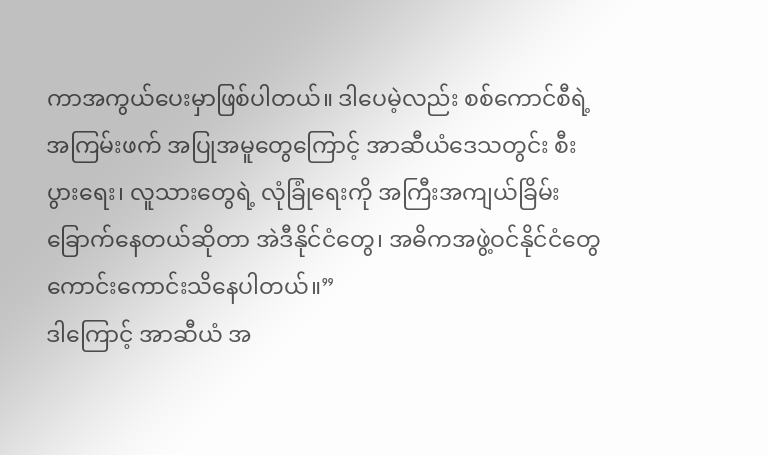ကာအကွယ်ပေးမှာဖြစ်ပါတယ်။ ဒါပေမဲ့လည်း စစ်ကောင်စီရဲ့ အကြမ်းဖက် အပြုအမူတွေကြောင့် အာဆီယံဒေသတွင်း စီးပွားရေး၊ လူသားတွေရဲ့ လုံခြုံရေးကို အကြီးအကျယ်ခြိမ်းခြောက်နေတယ်ဆိုတာ အဲဒီနိုင်ငံတွေ၊ အဓိကအဖွဲ့ဝင်နိုင်ငံတွေ ကောင်းကောင်းသိနေပါတယ်။”
ဒါကြောင့် အာဆီယံ အ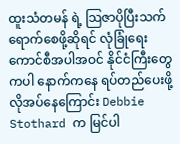ထူးသံတမန် ရဲ့ သြဇာပိုပြီးသက်ရောက်စေဖို့ဆိုရင် လုံခြုံရေးကောင်စီအပါအဝင် နိုင်ငံကြီးတွေကပါ နောက်ကနေ ရပ်တည်ပေးဖို့ လိုအပ်နေကြောင်း Debbie Stothard က မြင်ပါ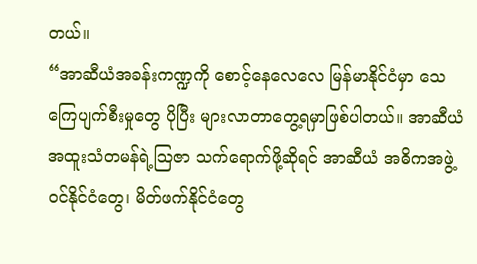တယ်။
“အာဆီယံအခန်းကဏ္ဍကို စောင့်နေလေလေ မြန်မာနိုင်ငံမှာ သေကြေပျက်စီးမှုတွေ ပိုပြီး များလာတာတွေ့ရမှာဖြစ်ပါတယ်။ အာဆီယံအထူးသံတမန်ရဲ့သြဇာ သက်ရောက်ဖို့ဆိုရင် အာဆီယံ အဓိကအဖွဲ့ဝင်နိုင်ငံတွေ၊ မိတ်ဖက်နိုင်ငံတွေ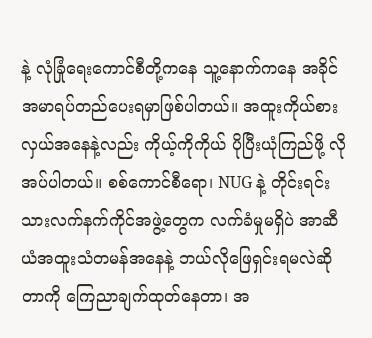နဲ့ လုံခြုံရေးကောင်စီတို့ကနေ သူ့နောက်ကနေ အခိုင်အမာရပ်တည်ပေးရမှာဖြစ်ပါတယ်။ အထူးကိုယ်စားလှယ်အနေနဲ့လည်း ကိုယ့်ကိုကိုယ် ပိုပြီးယုံကြည်ဖို့ လိုအပ်ပါတယ်။ စစ်ကောင်စီရော၊ NUG နဲ့ တိုင်းရင်းသားလက်နက်ကိုင်အဖွဲ့တွေက လက်ခံမှုမရှိပဲ အာဆီယံအထူးသံတမန်အနေနဲ့ ဘယ်လိုဖြေရှင်းရမလဲဆိုတာကို ကြေညာချက်ထုတ်နေတာ၊ အ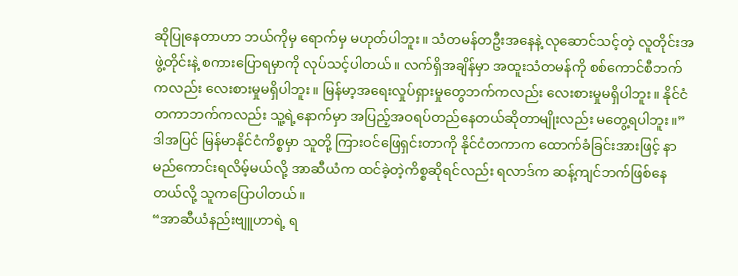ဆိုပြုနေတာဟာ ဘယ်ကိုမှ ရောက်မှ မဟုတ်ပါဘူး။ သံတမန်တဦးအနေနဲ့ လုဆောင်သင့်တဲ့ လူတိုင်းအဖွဲ့တိုင်းနဲ့ စကားပြောရမှာကို လုပ်သင့်ပါတယ်။ လက်ရှိအချိန်မှာ အထူးသံတမန်ကို စစ်ကောင်စီဘက်ကလည်း လေးစားမှုမရှိပါဘူး။ မြန်မာ့အရေးလှုပ်ရှားမှုတွေဘက်ကလည်း လေးစားမှုမရှိပါဘူး။ နိုင်ငံတကာဘက်ကလည်း သူ့ရဲ့နောက်မှာ အပြည့်အဝရပ်တည်နေတယ်ဆိုတာမျိုးလည်း မတွေ့ရပါဘူး။”
ဒါအပြင် မြန်မာနိုင်ငံကိစ္စမှာ သူတို့ ကြားဝင်ဖြေရှင်းတာကို နိုင်ငံတကာက ထောက်ခံခြင်းအားဖြင့် နာမည်ကောင်းရလိမ့်မယ်လို့ အာဆီယံက ထင်ခဲ့တဲ့ကိစ္စဆိုရင်လည်း ရလာဒ်က ဆန့်ကျင်ဘက်ဖြစ်နေတယ်လို့ သူကပြောပါတယ်။
“အာဆီယံနည်းဗျူဟာရဲ့ ရ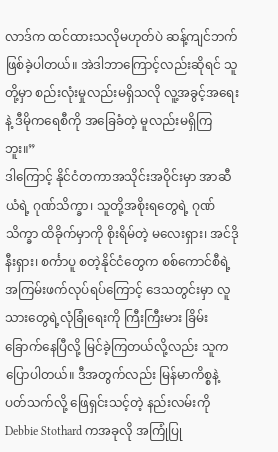လာဒ်က ထင်ထားသလိုမဟုတ်ပဲ ဆန့်ကျင်ဘက်ဖြစ်ခဲ့ပါတယ်။ အဲဒါဘာကြောင့်လည်းဆိုရင် သူတို့မှာ စည်းလုံးမှုလည်းမရှိသလို လူ့အခွင့်အရေးနဲ့ ဒီမိုကရေစီကို အခြေခံတဲ့ မူလည်းမရှိကြဘူး။”
ဒါကြောင့် နိုင်ငံတကာအသိုင်းအဝိုင်းမှာ အာဆီယံရဲ့ ဂုဏ်သိက္ခာ၊ သူတို့အစိုးရတွေရဲ့ ဂုဏ်သိက္ခာ ထိခိုက်မှာကို စိုးရိမ်တဲ့ မလေးရှား၊ အင်ဒိုနီးရှား၊ စင်္ကာပူ စတဲ့နိုင်ငံတွေက စစ်ကောင်စီရဲ့ အကြမ်းဖက်လုပ်ရပ်ကြောင့် ဒေသတွင်းမှာ လူသားတွေရဲ့လုံခြုံရေးကို ကြီးကြီးမား ခြိမ်းခြောက်နေပြီလို့ မြင်ခဲ့ကြတယ်လို့လည်း သူကပြောပါတယ်။ ဒီအတွက်လည်း မြန်မာကိစ္စနဲ့ ပတ်သက်လို့ ဖြေရှင်းသင့်တဲ့ နည်းလမ်းကို Debbie Stothard ကအခုလို အကြုံပြု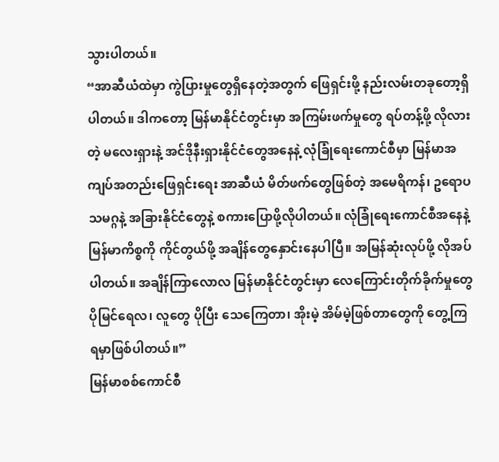သွားပါတယ်။
“အာဆီယံထဲမှာ ကွဲပြားမှုတွေရှိနေတဲ့အတွက် ဖြေရှင်းဖို့ နည်းလမ်းတခုတော့ရှိပါတယ်။ ဒါကတော့ မြန်မာနိုင်ငံတွင်းမှာ အကြမ်းဖက်မှုတွေ ရပ်တန့်ဖို့ လိုလားတဲ့ မလေးရှားနဲ့ အင်ဒိုနီးရှားနိုင်ငံတွေအနေနဲ့ လုံခြုံရေးကောင်စီမှာ မြန်မာအကျပ်အတည်းဖြေရှင်းရေး အာဆီယံ မိတ်ဖက်တွေဖြစ်တဲ့ အမေရိကန်၊ ဥရောပသမဂ္ဂနဲ့ အခြားနိုင်ငံတွေနဲ့ စကားပြောဖို့လိုပါတယ်။ လုံခြုံရေးကောင်စီအနေနဲ့ မြန်မာကိစ္စကို ကိုင်တွယ်ဖို့ အချိန်တွေနှောင်းနေပါပြီ။ အမြန်ဆုံးလုပ်ဖို့ လိုအပ်ပါတယ်။ အချိန်ကြာလောလ မြန်မာနိုင်ငံတွင်းမှာ လေကြောင်းတိုက်ခိုက်မှုတွေပိုမြင်ရေလ၊ လူတွေ ပိုပြီး သေကြေတာ၊ အိုးမဲ့ အိမ်မဲ့ဖြစ်တာတွေကို တွေ့ကြရမှာဖြစ်ပါတယ်။”
မြန်မာစစ်ကောင်စီ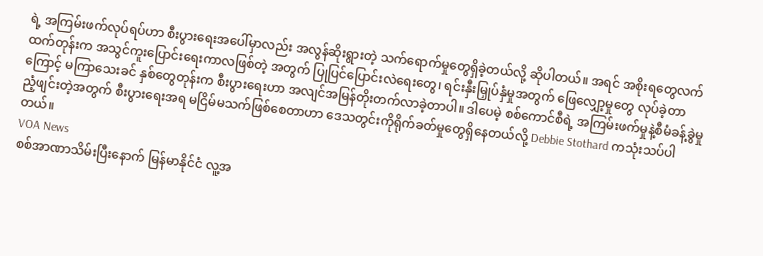ရဲ့ အကြမ်းဖက်လုပ်ရပ်ဟာ စီးပွားရေးအပေါ်မှာလည်း အလွန်ဆိုးရွားတဲ့ သက်ရောက်မှုတွေရှိခဲ့တယ်လို့ ဆိုပါတယ်။ အရင် အစိုးရတွေလက်ထက်တုန်းက အသွင်ကူးပြောင်းရေးကာလဖြစ်တဲ့ အတွက် ပြုပြင်ပြောင်းလဲရေးတွေ၊ ရင်းနှီးမြှုပ်နှံမှုအတွက် ဖြေလျှော့မှုတွေ လုပ်ခဲ့တာကြောင့် မကြာသေးခင် နှစ်တွေတုန်းက စီးပွားရေးဟာ အလျင်အမြန်တိုးတက်လာခဲ့တာပါ။ ဒါပေမဲ့ စစ်ကောင်စီရဲ့ အကြမ်းဖက်မှုနဲ့စီမံခန့်ခွဲမှု ညံ့ဖျင်းတဲ့အတွက် စီးပွားရေးအရ မငြိမ်မသက်ဖြစ်စေတာဟာ ဒေသတွင်းကိုရိုက်ခတ်မှုတွေရှိနေတယ်လို့ Debbie Stothard ကသုံးသပ်ပါတယ်။
VOA News
စစ်အာဏာသိမ်းပြီးနောက် မြန်မာနိုင်ငံ လူ့အ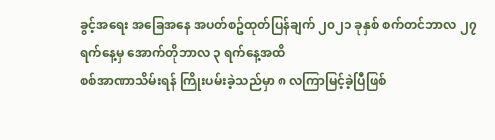ခွင့်အရေး အခြေအနေ အပတ်စဥ်ထုတ်ပြန်ချက် ၂၀၂၁ ခုနှစ် စက်တင်ဘာလ ၂၇ ရက်နေ့မှ အောက်တိုဘာလ ၃ ရက်နေ့အထိ
စစ်အာဏာသိမ်းရန် ကြိုးပမ်းခဲ့သည်မှာ ၈ လကြာမြင့်ခဲ့ပြီဖြစ်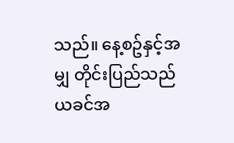သည်။ နေ့စဥ်နှင့်အမျှ တိုင်းပြည်သည် ယခင်အ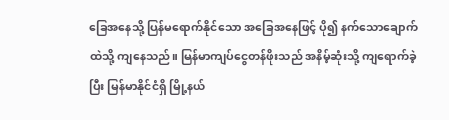ခြေအနေသို့ ပြန်မရောက်နိုင်သော အခြေအနေဖြင့် ပို၍ နက်သောချောက်ထဲသို့ ကျနေသည်။ မြန်မာကျပ်ငွေတန်ဖိုးသည် အနိမ့်ဆုံးသို့ ကျရောက်ခဲ့ပြီး မြန်မာနိုင်ငံရှိ မြို့နယ်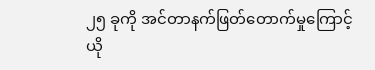၂၅ ခုကို အင်တာနက်ဖြတ်တောက်မှုကြောင့် ယို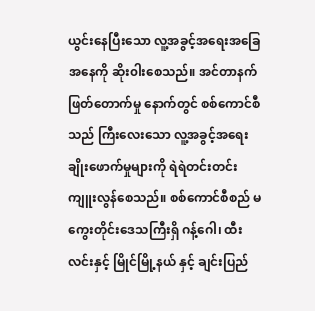ယွင်းနေပြီးသော လူ့အခွင့်အရေးအခြေအနေကို ဆိုး၀ါးစေသည်။ အင်တာနက်ဖြတ်တောက်မှု နောက်တွင် စစ်ကောင်စီသည် ကြီးလေးသော လူ့အခွင့်အရေးချိုးဖောက်မှုများကို ရဲရဲတင်းတင်း ကျူးလွန်စေသည်။ စစ်ကောင်စီစည် မကွေးတိုင်းဒေသကြီးရှိ ဂန့်ဂေါ၊ ထီးလင်းနှင့် မြိုင်မြို့နယ် နှင့် ချင်းပြည်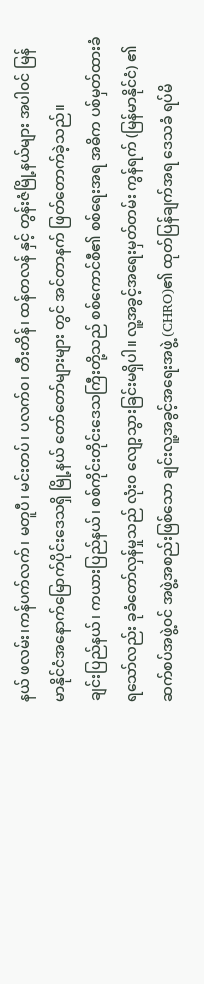နယ် ဖလမ်း၊ကန်ပက်လက်၊ မတူပီ၊ မင်းတပ်၊ ပလက်၀၊ တီးတိန်၊ ထန်တလန် နှင့် တွန်းဇံမြို့နယ်များ အပါ၀င် မြန်မာနိုင်ငံအနောက်မြောက်ပိုင်းဒေသရှိ မြို့နယ် တော်တော်များများ တွင် အင်တာနက် ဖြတ်တောက်ခဲ့သည်။
ချင်းပြည်နယ်၊ ကယားပြည်နယ်၊ စစ်ကိုင်းတိုင်းဒေသကြီးတို့သည် စစ်ကောင်စီ၏ စစ်ရေးအရ အဓိက ပစ်မှတ်ထားခံရသော်လည်း ခုခံတော်လှန်မှုသည် လုံး၀ လျော့သွားခြင်းမရှိပါ။ လူ့အခွင့်အရေးမှတ်တမ်း ကွန်ရက် (မြန်မာနိုင်ငံ) ၏ ဆက်စပ်အဖွဲ့၀င် အဖွဲ့အစည်းဖြစ်သော ချင်းလူ့အခွင့်အရေးအဖွဲ့ (CHRO)၏ ထုတ်ပြန်ချက်အရ ဒေသခံ ရပ်မိ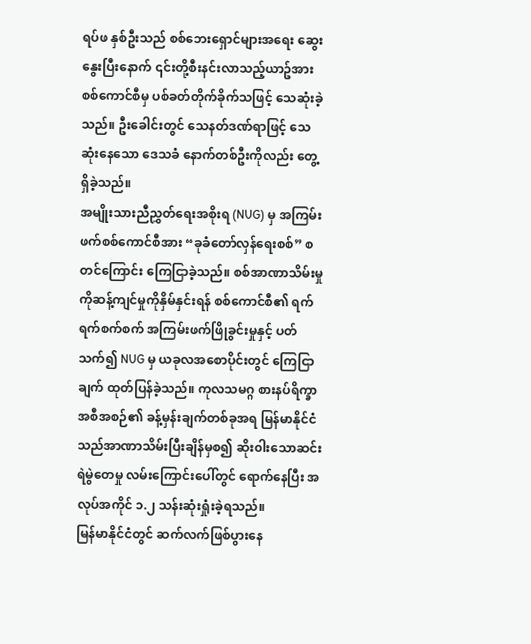ရပ်ဖ နှစ်ဦးသည် စစ်ဘေးရှောင်များအရေး ဆွေးနွေးပြီးနောက် ၎င်းတို့စီးနင်းလာသည့်ယာဥ်အား စစ်ကောင်စီမှ ပစ်ခတ်တိုက်ခိုက်သဖြင့် သေဆုံးခဲ့သည်။ ဦးခေါင်းတွင် သေနတ်ဒဏ်ရာဖြင့် သေဆုံးနေသော ဒေသခံ နောက်တစ်ဦးကိုလည်း တွေ့ရှိခဲ့သည်။
အမျိုးသားညီညွှတ်ရေးအစိုးရ (NUG) မှ အကြမ်းဖက်စစ်ကောင်စီအား “ခုခံတော်လှန်ရေးစစ်” စတင်ကြောင်း ကြေငြာခဲ့သည်။ စစ်အာဏာသိမ်းမှုကိုဆန့်ကျင်မှုကိုနှိမ်နှင်းရန် စစ်ကောင်စီ၏ ရက်ရက်စက်စက် အကြမ်းဖက်ဖြိုခွင်းမှုနှင့် ပတ်သက်၍ NUG မှ ယခုလအစောပိုင်းတွင် ကြေငြာချက် ထုတ်ပြန်ခဲ့သည်။ ကုလသမဂ္ဂ စားနပ်ရိက္ခာအစီအစဉ်၏ ခန့်မှန်းချက်တစ်ခုအရ မြန်မာနိုင်ငံသည်အာဏာသိမ်းပြီးချိန်မှစ၍ ဆိုး၀ါးသောဆင်းရဲမွဲတေမှု လမ်းကြောင်းပေါ်တွင် ရောက်နေပြီး အလုပ်အကိုင် ၁.၂ သန်းဆုံးရှုံးခဲ့ရသည်။
မြန်မာနိုင်ငံတွင် ဆက်လက်ဖြစ်ပွားနေ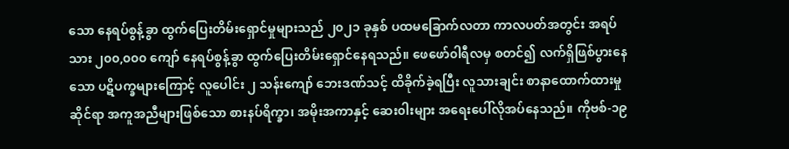သော နေရပ်စွန့်ခွာ ထွက်ပြေးတိမ်းရှောင်မှုများသည် ၂၀၂၁ ခုနှစ် ပထမခြောက်လတာ ကာလပတ်အတွင်း အရပ်သား ၂၀၀,၀၀၀ ကျော် နေရပ်စွန့်ခွာ ထွက်ပြေးတိမ်းရှောင်နေရသည်။ ဖေဖော်၀ါရီလမှ စတင်၍ လက်ရှိဖြစ်ပွားနေသော ပဋိပက္ခများကြောင့် လူပေါင်း ၂ သန်းကျော် ဘေးဒဏ်သင့် ထိခိုက်ခဲ့ရပြီး လူသားချင်း စာနာထောက်ထားမှုဆိုင်ရာ အကူအညီများဖြစ်သော စားနပ်ရိက္ခာ၊ အမိုးအကာနှင့် ဆေး၀ါးများ အရေးပေါ်လိုအပ်နေသည်။ ကိုဗစ်-၁၉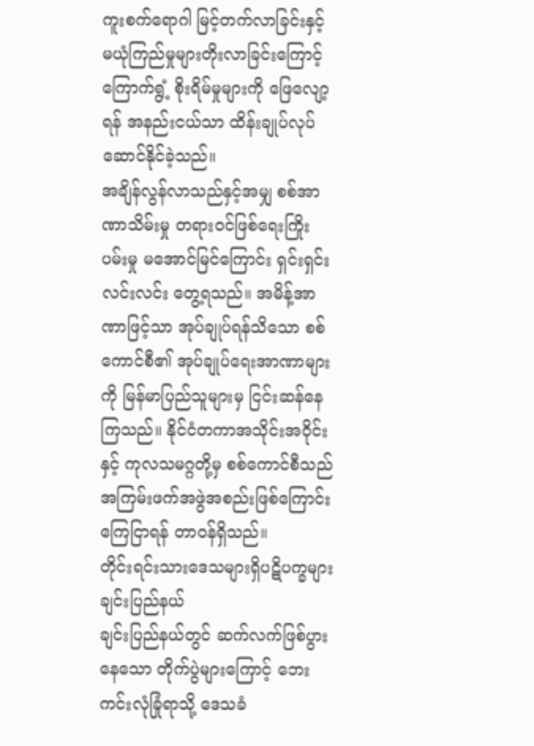ကူးစက်ရောဂါ မြင့်တက်လာခြင်းနှင့် မယုံကြည်မှုများတိုးလာခြင်းကြောင့် ကြောက်ရွံ့ စိုးရိမ်မှုများကို ဖြေလျော့ရန် အနည်းငယ်သာ ထိန်းချုပ်လုပ်ဆောင်နိုင်ခဲ့သည်။
အချိန်လွန်လာသည်နှင့်အမျှ စစ်အာဏာသိမ်းမှု တရား၀င်ဖြစ်ရေးကြိုးပမ်းမှု မအောင်မြင်ကြောင်း ရှင်းရှင်းလင်းလင်း တွေ့ရသည်။ အမိန့်အာဏာဖြင့်သာ အုပ်ချုပ်ရန်သိသော စစ်ကောင်စီ၏ အုပ်ချုပ်ရေးအာဏာများကို မြန်မာပြည်သူများမှ ငြင်းဆန်နေကြသည်။ နိုင်ငံတကာအသိုင်းအ၀ိုင်းနှင့် ကုလသမဂ္ဂတို့မှ စစ်ကောင်စီသည် အကြမ်းဖက်အဖွဲအစည်းဖြစ်ကြောင်း ကြေငြာရန် တာ၀န်ရှိသည်။
တိုင်းရင်းသားဒေသများရှိပဋိပက္ခများ
ချင်းပြည်နယ်
ချင်းပြည်နယ်တွင် ဆက်လက်ဖြစ်ပွားနေသော တိုက်ပွဲများကြောင့် ဘေးကင်းလုံခြုံရာသို့ ဒေသခံ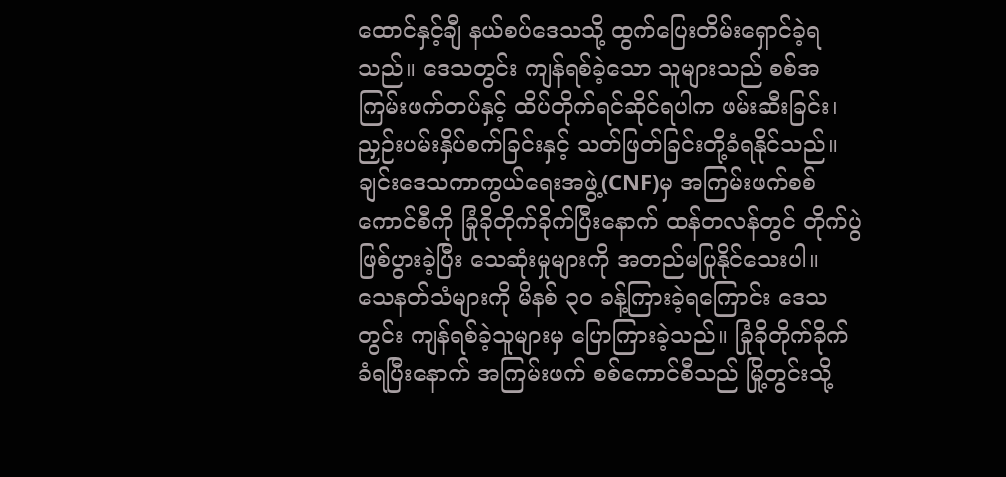ထောင်နှင့်ချီ နယ်စပ်ဒေသသို့ ထွက်ပြေးတိမ်းရှောင်ခဲ့ရသည်။ ဒေသတွင်း ကျန်ရစ်ခဲ့သော သူများသည် စစ်အကြမ်းဖက်တပ်နှင့် ထိပ်တိုက်ရင်ဆိုင်ရပါက ဖမ်းဆီးခြင်း၊ ညှဉ်းပမ်းနှိပ်စက်ခြင်းနှင့် သတ်ဖြတ်ခြင်းတို့ခံရနိုင်သည်။ ချင်းဒေသကာကွယ်ရေးအဖွဲ့(CNF)မှ အကြမ်းဖက်စစ်ကောင်စီကို ခြုံခိုတိုက်ခိုက်ပြီးနောက် ထန်တလန်တွင် တိုက်ပွဲဖြစ်ပွားခဲ့ပြီး သေဆုံးမှုများကို အတည်မပြုနိုင်သေးပါ။ သေနတ်သံများကို မိနစ် ၃၀ ခန့်ကြားခဲ့ရကြောင်း ဒေသတွင်း ကျန်ရစ်ခဲ့သူများမှ ပြောကြားခဲ့သည်။ ခြုံခိုတိုက်ခိုက်ခံရပြီးနောက် အကြမ်းဖက် စစ်ကောင်စီသည် မြို့တွင်းသို့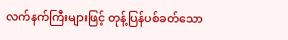လက်နက်ကြီးများဖြင့် တုန့်ပြန်ပစ်ခတ်သော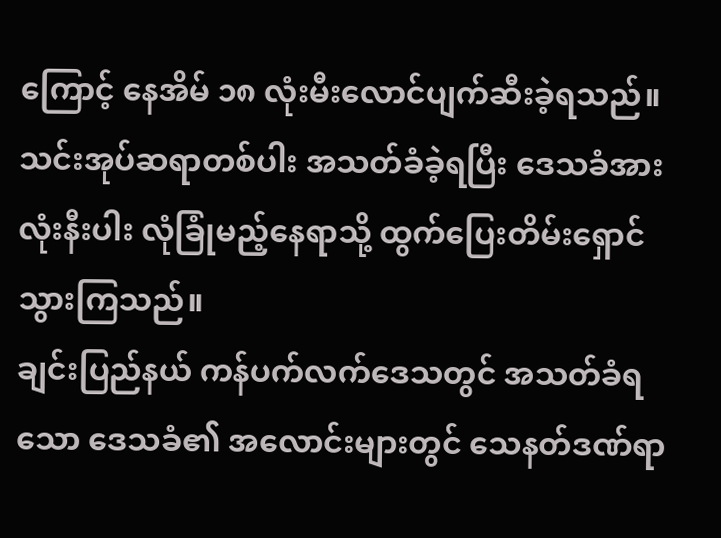ကြောင့် နေအိမ် ၁၈ လုံးမီးလောင်ပျက်ဆီးခဲ့ရသည်။ သင်းအုပ်ဆရာတစ်ပါး အသတ်ခံခဲ့ရပြီး ဒေသခံအားလုံးနီးပါး လုံခြုံမည့်နေရာသို့ ထွက်ပြေးတိမ်းရှောင်သွားကြသည်။
ချင်းပြည်နယ် ကန်ပက်လက်ဒေသတွင် အသတ်ခံရသော ဒေသခံ၏ အလောင်းများတွင် သေနတ်ဒဏ်ရာ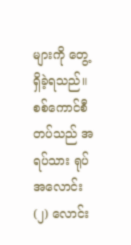များကို တွေ့ရှိခဲ့ရသည်။ စစ်ကောင်စီတပ်သည် အရပ်သား ရုပ်အလောင်း (၂) လောင်း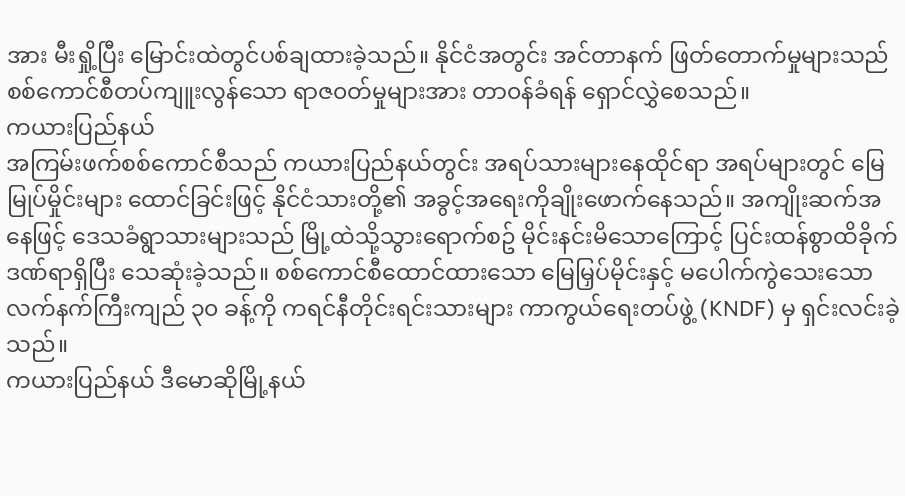အား မီးရှို့ပြီး မြောင်းထဲတွင်ပစ်ချထားခဲ့သည်။ နိုင်ငံအတွင်း အင်တာနက် ဖြတ်တောက်မှုများသည် စစ်ကောင်စီတပ်ကျူးလွန်သော ရာဇ၀တ်မှုများအား တာ၀န်ခံရန် ရှောင်လွှဲစေသည်။
ကယားပြည်နယ်
အကြမ်းဖက်စစ်ကောင်စီသည် ကယားပြည်နယ်တွင်း အရပ်သားများနေထိုင်ရာ အရပ်များတွင် မြေမြုပ်မှိုင်းများ ထောင်ခြင်းဖြင့် နိုင်ငံသားတို့၏ အခွင့်အရေးကိုချိုးဖောက်နေသည်။ အကျိုးဆက်အနေဖြင့် ဒေသခံရွာသားများသည် မြို့ထဲသို့သွားရောက်စဥ် မိုင်းနင်းမိသောကြောင့် ပြင်းထန်စွာထိခိုက်ဒဏ်ရာရှိပြီး သေဆုံးခဲ့သည်။ စစ်ကောင်စီထောင်ထားသော မြေမြှပ်မိုင်းနှင့် မပေါက်ကွဲသေးသော လက်နက်ကြီးကျည် ၃၀ ခန့်ကို ကရင်နီတိုင်းရင်းသားများ ကာကွယ်ရေးတပ်ဖွဲ့ (KNDF) မှ ရှင်းလင်းခဲ့သည်။
ကယားပြည်နယ် ဒီမောဆိုမြို့နယ်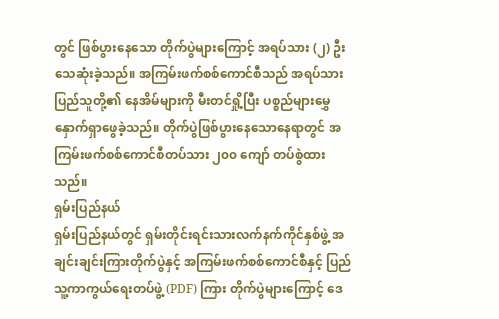တွင် ဖြစ်ပွားနေသော တိုက်ပွဲများကြောင့် အရပ်သား (၂) ဦးသေဆုံးခဲ့သည်။ အကြမ်းဖက်စစ်ကောင်စီသည် အရပ်သားပြည်သူတို့၏ နေအိမ်များကို မီးတင်ရှို့ပြီး ပစ္စည်များမွှေနှောက်ရှာဖွေခဲ့သည်။ တိုက်ပွဲဖြစ်ပွားနေသောနေရာတွင် အကြမ်းဖက်စစ်ကောင်စီတပ်သား ၂၀၀ ကျော် တပ်စွဲထားသည်။
ရှမ်းပြည်နယ်
ရှမ်းပြည်နယ်တွင် ရှမ်းတိုင်းရင်းသားလက်နက်ကိုင်နှစ်ဖွဲ့ အချင်းချင်းကြားတိုက်ပွဲနှင့် အကြမ်းဖက်စစ်ကောင်စီနှင့် ပြည်သူ့ကာကွယ်ရေးတပ်ဖွဲ့ (PDF) ကြား တိုက်ပွဲများကြောင့် ဒေ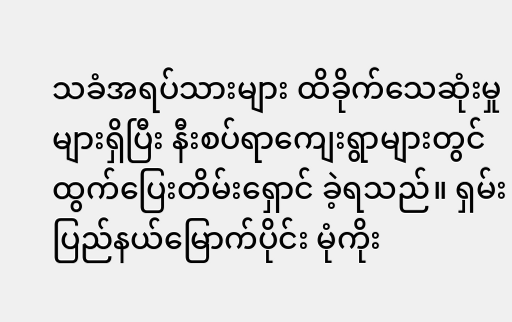သခံအရပ်သားများ ထိခိုက်သေဆုံးမှုများရှိပြီး နီးစပ်ရာကျေးရွာများတွင် ထွက်ပြေးတိမ်းရှောင် ခဲ့ရသည်။ ရှမ်းပြည်နယ်မြောက်ပိုင်း မုံကိုး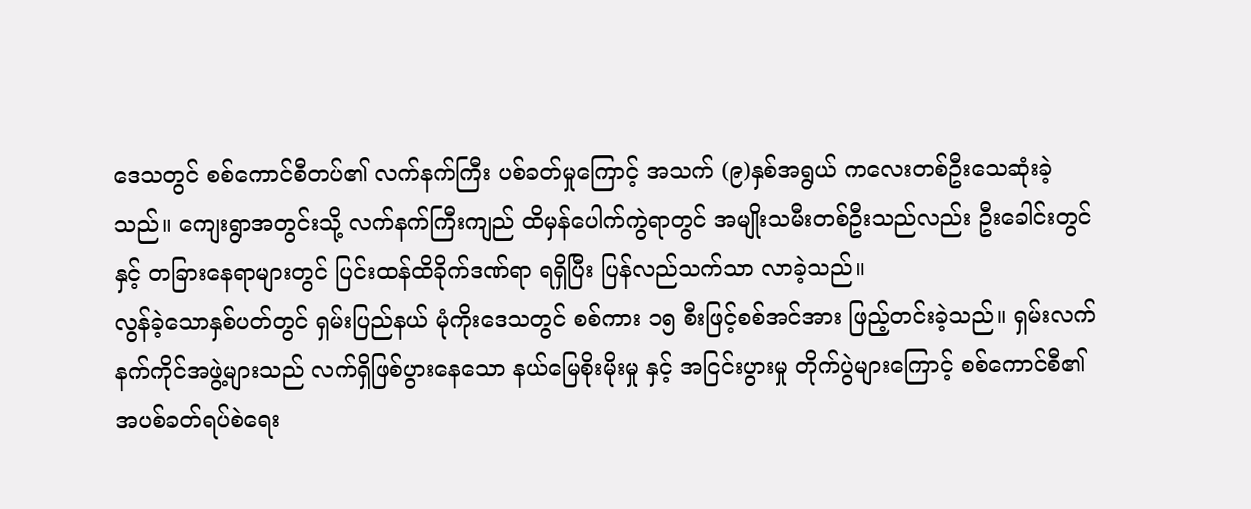ဒေသတွင် စစ်ကောင်စီတပ်၏ လက်နက်ကြီး ပစ်ခတ်မှုကြောင့် အသက် (၉)နှစ်အရွယ် ကလေးတစ်ဦးသေဆုံးခဲ့သည်။ ကျေးရွာအတွင်းသို့ လက်နက်ကြီးကျည် ထိမှန်ပေါက်ကွဲရာတွင် အမျိုးသမီးတစ်ဦးသည်လည်း ဦးခေါင်းတွင် နှင့် တခြားနေရာများတွင် ပြင်းထန်ထိခိုက်ဒဏ်ရာ ရရှိပြီး ပြန်လည်သက်သာ လာခဲ့သည်။
လွန်ခဲ့သောနှစ်ပတ်တွင် ရှမ်းပြည်နယ် မုံကိုးဒေသတွင် စစ်ကား ၁၅ စီးဖြင့်စစ်အင်အား ဖြည့်တင်းခဲ့သည်။ ရှမ်းလက်နက်ကိုင်အဖွဲ့များသည် လက်ရှိဖြစ်ပွားနေသော နယ်မြေစိုးမိုးမှု နှင့် အငြင်းပွားမှု တိုက်ပွဲများကြောင့် စစ်ကောင်စီ၏ အပစ်ခတ်ရပ်စဲရေး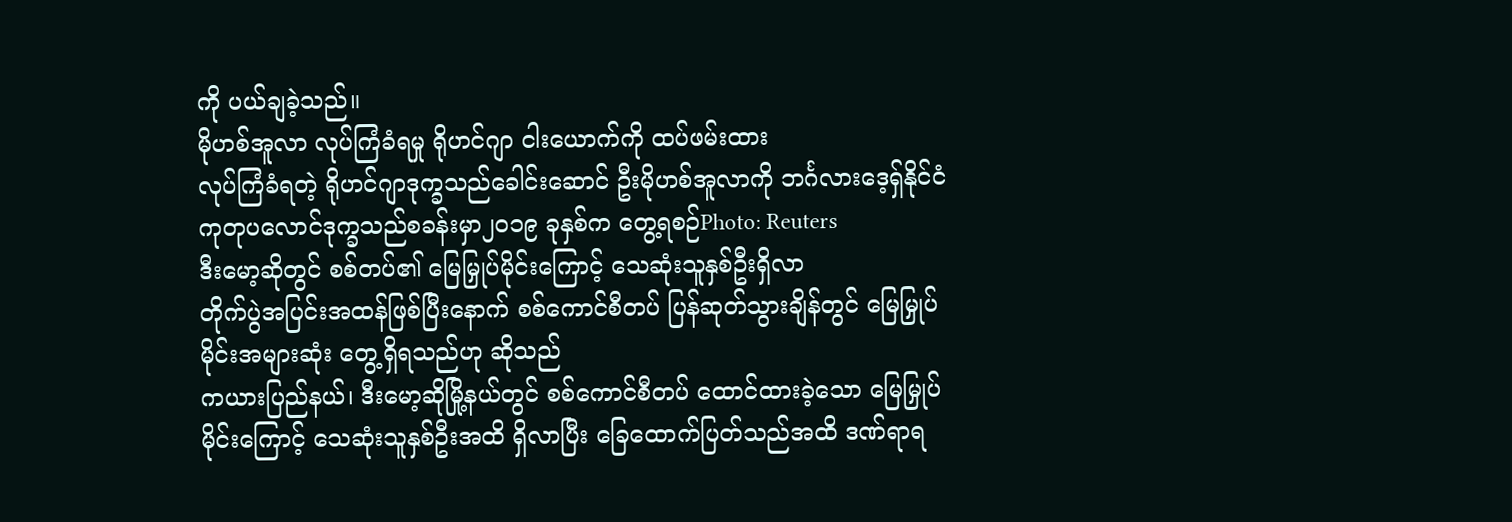ကို ပယ်ချခဲ့သည်။
မိုဟစ်အူလာ လုပ်ကြံခံရမှု ရိုဟင်ဂျာ ငါးယောက်ကို ထပ်ဖမ်းထား
လုပ်ကြံခံရတဲ့ ရိုဟင်ဂျာဒုက္ခသည်ခေါင်းဆောင် ဦးမိုဟစ်အူလာကို ဘင်္ဂလားဒေ့ရှ်နိုင်ငံ ကုတုပလောင်ဒုက္ခသည်စခန်းမှာ၂ဝ၁၉ ခုနှစ်က တွေ့ရစဉ်Photo: Reuters
ဒီးမော့ဆိုတွင် စစ်တပ်၏ မြေမြှုပ်မိုင်းကြောင့် သေဆုံးသူနှစ်ဦးရှိလာ
တိုက်ပွဲအပြင်းအထန်ဖြစ်ပြီးနောက် စစ်ကောင်စီတပ် ပြန်ဆုတ်သွားချိန်တွင် မြေမြှုပ်မိုင်းအများဆုံး တွေ့ရှိရသည်ဟု ဆိုသည်
ကယားပြည်နယ်၊ ဒီးမော့ဆိုမြို့နယ်တွင် စစ်ကောင်စီတပ် ထောင်ထားခဲ့သော မြေမြှုပ်မိုင်းကြောင့် သေဆုံးသူနှစ်ဦးအထိ ရှိလာပြီး ခြေထောက်ပြတ်သည်အထိ ဒဏ်ရာရ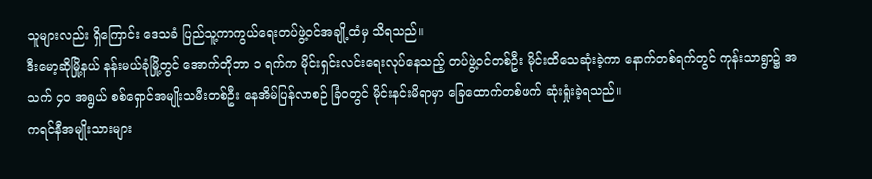သူများလည်း ရှိကြောင်း ဒေသခံ ပြည်သူ့ကာကွယ်ရေးတပ်ဖွဲ့ဝင်အချို့ထံမှ သိရသည်။
ဒီးမော့ဆိုမြို့နယ် နန်းမယ်ခုံမြို့တွင် အောက်တိုဘာ ၁ ရက်က မိုင်းရှင်းလင်းရေးလုပ်နေသည့် တပ်ဖွဲ့ဝင်တစ်ဦး မိုင်းထိသေဆုံးခဲ့ကာ နောက်တစ်ရက်တွင် ကုန်းသာရွာ၌ အသက် ၄၀ အရွယ် စစ်ရှောင်အမျိုးသမီးတစ်ဦး နေအိမ်ပြန်လာစဉ် ခြံဝတွင် မိုင်းနင်းမိရာမှာ ခြေထောက်တစ်ဖက် ဆုံးရှုံးခဲ့ရသည်။
ကရင်နီအမျိုးသားများ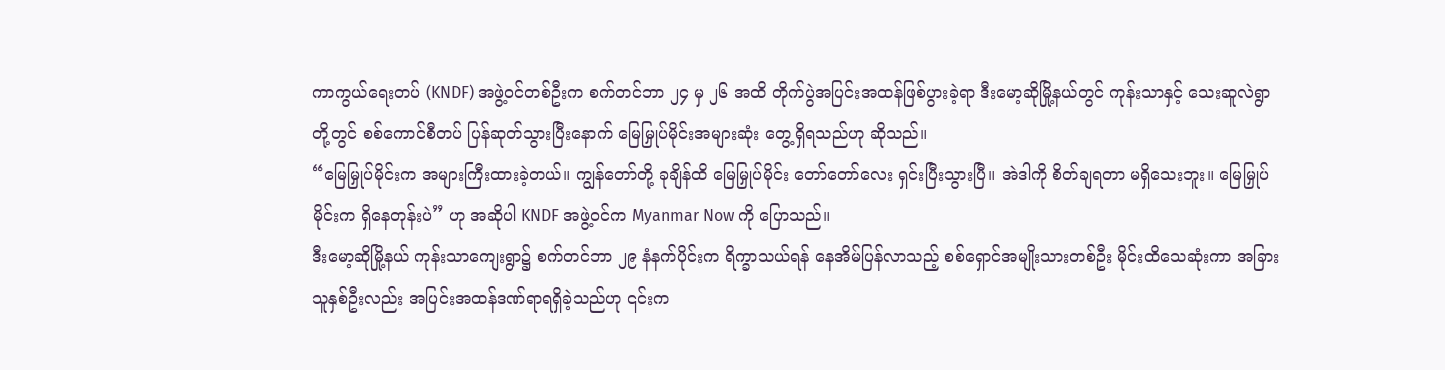ကာကွယ်ရေးတပ် (KNDF) အဖွဲ့ဝင်တစ်ဦးက စက်တင်ဘာ ၂၄ မှ ၂၆ အထိ တိုက်ပွဲအပြင်းအထန်ဖြစ်ပွားခဲ့ရာ ဒီးမော့ဆိုမြို့နယ်တွင် ကုန်းသာနှင့် သေးဆူလဲရွာတို့တွင် စစ်ကောင်စီတပ် ပြန်ဆုတ်သွားပြီးနောက် မြေမြှုပ်မိုင်းအများဆုံး တွေ့ရှိရသည်ဟု ဆိုသည်။
“မြေမြှုပ်မိုင်းက အများကြီးထားခဲ့တယ်။ ကျွန်တော်တို့ ခုချိန်ထိ မြေမြှုပ်မိုင်း တော်တော်လေး ရှင်းပြီးသွားပြီ။ အဲဒါကို စိတ်ချရတာ မရှိသေးဘူး။ မြေမြှုပ်မိုင်းက ရှိနေတုန်းပဲ” ဟု အဆိုပါ KNDF အဖွဲ့ဝင်က Myanmar Now ကို ပြောသည်။
ဒီးမော့ဆိုမြို့နယ် ကုန်းသာကျေးရွာ၌ စက်တင်ဘာ ၂၉ နံနက်ပိုင်းက ရိက္ခာသယ်ရန် နေအိမ်ပြန်လာသည့် စစ်ရှောင်အမျိုးသားတစ်ဦး မိုင်းထိသေဆုံးကာ အခြားသူနှစ်ဦးလည်း အပြင်းအထန်ဒဏ်ရာရရှိခဲ့သည်ဟု ၎င်းက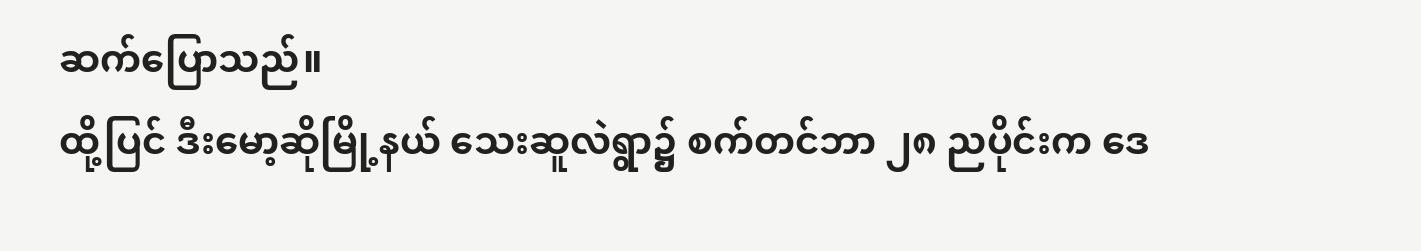ဆက်ပြောသည်။
ထို့ပြင် ဒီးမော့ဆိုမြို့နယ် သေးဆူလဲရွာ၌ စက်တင်ဘာ ၂၈ ညပိုင်းက ဒေ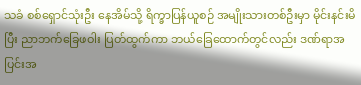သခံ စစ်ရှောင်သုံးဦး နေအိမ်သို့ ရိက္ခာပြန်ယူစဉ် အမျိုးသားတစ်ဦးမှာ မိုင်းနင်းမိပြီး ညာဘက်ခြေဖဝါး ပြတ်ထွက်ကာ ဘယ်ခြေထောက်တွင်လည်း ဒဏ်ရာအပြင်းအ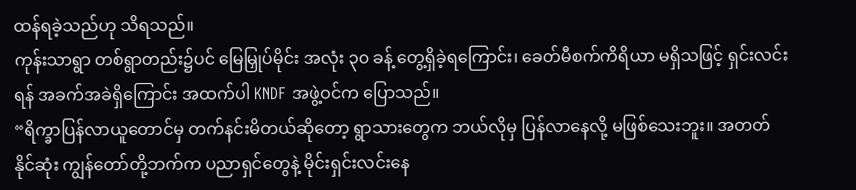ထန်ရခဲ့သည်ဟု သိရသည်။
ကုန်းသာရွာ တစ်ရွာတည်း၌ပင် မြေမြှုပ်မိုင်း အလုံး ၃၀ ခန့် တွေ့ရှိခဲ့ရကြောင်း၊ ခေတ်မီစက်ကိရိယာ မရှိသဖြင့် ရှင်းလင်းရန် အခက်အခဲရှိကြောင်း အထက်ပါ KNDF အဖွဲ့ဝင်က ပြောသည်။
“ရိက္ခာပြန်လာယူတောင်မှ တက်နင်းမိတယ်ဆိုတော့ ရွာသားတွေက ဘယ်လိုမှ ပြန်လာနေလို့ မဖြစ်သေးဘူး။ အတတ်နိုင်ဆုံး ကျွန်တော်တို့ဘက်က ပညာရှင်တွေနဲ့ မိုင်းရှင်းလင်းနေ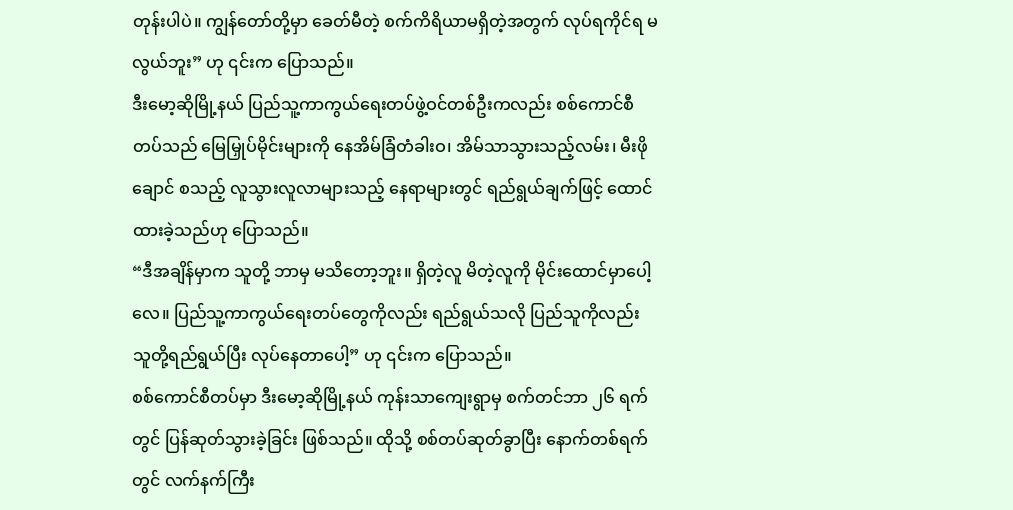တုန်းပါပဲ။ ကျွန်တော်တို့မှာ ခေတ်မီတဲ့ စက်ကိရိယာမရှိတဲ့အတွက် လုပ်ရကိုင်ရ မလွယ်ဘူး” ဟု ၎င်းက ပြောသည်။
ဒီးမော့ဆိုမြို့နယ် ပြည်သူ့ကာကွယ်ရေးတပ်ဖွဲ့ဝင်တစ်ဦးကလည်း စစ်ကောင်စီတပ်သည် မြေမြှုပ်မိုင်းများကို နေအိမ်ခြံတံခါးဝ၊ အိမ်သာသွားသည့်လမ်း၊ မီးဖိုချောင် စသည့် လူသွားလူလာများသည့် နေရာများတွင် ရည်ရွယ်ချက်ဖြင့် ထောင်ထားခဲ့သည်ဟု ပြောသည်။
“ဒီအချိန်မှာက သူတို့ ဘာမှ မသိတော့ဘူး။ ရှိတဲ့လူ မိတဲ့လူကို မိုင်းထောင်မှာပေါ့လေ။ ပြည်သူ့ကာကွယ်ရေးတပ်တွေကိုလည်း ရည်ရွယ်သလို ပြည်သူကိုလည်း သူတို့ရည်ရွယ်ပြီး လုပ်နေတာပေါ့” ဟု ၎င်းက ပြောသည်။
စစ်ကောင်စီတပ်မှာ ဒီးမော့ဆိုမြို့နယ် ကုန်းသာကျေးရွာမှ စက်တင်ဘာ ၂၆ ရက်တွင် ပြန်ဆုတ်သွားခဲ့ခြင်း ဖြစ်သည်။ ထိုသို့ စစ်တပ်ဆုတ်ခွာပြီး နောက်တစ်ရက်တွင် လက်နက်ကြီး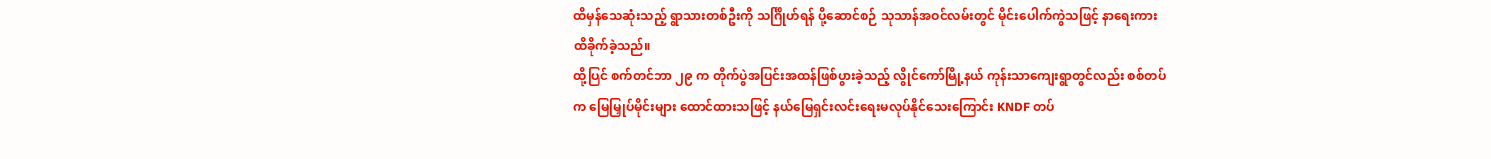ထိမှန်သေဆုံးသည့် ရွာသားတစ်ဦးကို သင်္ဂြိုဟ်ရန် ပို့ဆောင်စဉ် သုသာန်အဝင်လမ်းတွင် မိုင်းပေါက်ကွဲသဖြင့် နာရေးကား ထိခိုက်ခဲ့သည်။
ထို့ပြင် စက်တင်ဘာ ၂၉ က တိုက်ပွဲအပြင်းအထန်ဖြစ်ပွားခဲ့သည့် လွိုင်ကော်မြို့နယ် ကုန်းသာကျေးရွာတွင်လည်း စစ်တပ်က မြေမြှုပ်မိုင်းများ ထောင်ထားသဖြင့် နယ်မြေရှင်းလင်းရေးမလုပ်နိုင်သေးကြောင်း KNDF တပ်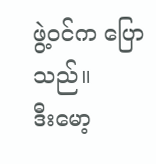ဖွဲ့ဝင်က ပြောသည်။
ဒီးမော့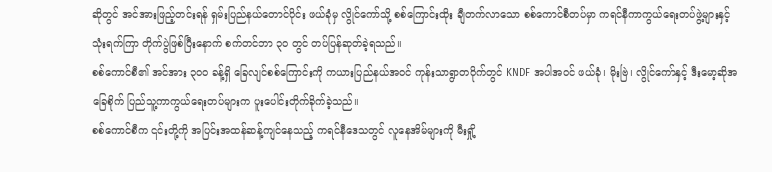ဆိုတွင် အင်အားဖြည့်တင်းရန် ရှမ်းပြည်နယ်တောင်ပိုင်း ဖယ်ခုံမှ လွိုင်ကော်သို့ စစ်ကြောင်းထိုး ချီတက်လာသော စစ်ကောင်စီတပ်မှာ ကရင်နီကာကွယ်ရေးတပ်ဖွဲ့များနှင့် သုံးရက်ကြာ တိုက်ပွဲဖြစ်ပြီးနောက် စက်တင်ဘာ ၃၀ တွင် တပ်ပြန်ဆုတ်ခဲ့ရသည်။
စစ်ကောင်စီ၏ အင်အား ၃၀၀ ခန့်ရှိ ခြေလျင်စစ်ကြောင်းကို ကယားပြည်နယ်အဝင် ကုန်းသာရွာတဝိုက်တွင် KNDF အပါအဝင် ဖယ်ခုံ၊ မိုးဗြဲ၊ လွိုင်ကော်နှင့် ဒီးမော့ဆိုအခြေစိုက် ပြည်သူ့ကာကွယ်ရေးတပ်များက ပူးပေါင်းတိုက်ခိုက်ခဲ့သည်။
စစ်ကောင်စီက ၎င်းတို့ကို အပြင်းအထန်ဆန့်ကျင်နေသည့် ကရင်နီဒေသတွင် လူနေအိမ်များကို မီးရှို့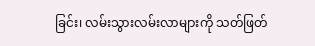ခြင်း၊ လမ်းသွားလမ်းလာများကို သတ်ဖြတ်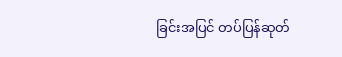ခြင်းအပြင် တပ်ပြန်ဆုတ်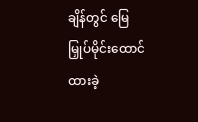ချိန်တွင် မြေမြှုပ်မိုင်းထောင်ထားခဲ့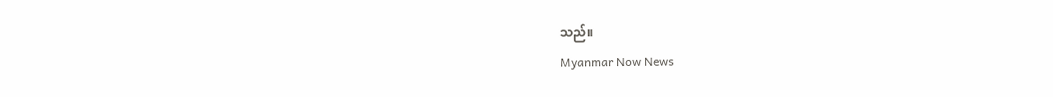သည်။
Myanmar Now News